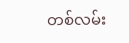တစ်လမ်း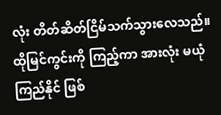လုံး တိတ်ဆိတ်ငြိမ်သက်သွားလေသည်။
ထိုမြင်ကွင်းကို ကြည့်ကာ အားလုံး မယုံကြည်နိုင် ဖြစ်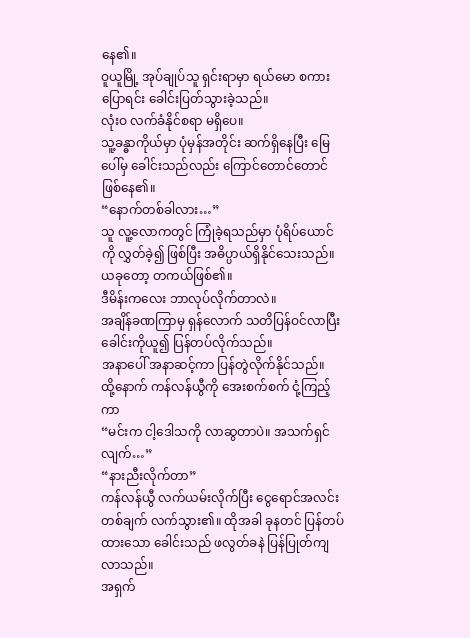နေ၏။
ဝူယူမြို့ အုပ်ချုပ်သူ ရှင်းရာမှာ ရယ်မော စကားပြောရင်း ခေါင်းပြတ်သွားခဲ့သည်။
လုံးဝ လက်ခံနိုင်စရာ မရှိပေ။
သူ့ခန္ဓာကိုယ်မှာ ပုံမှန်အတိုင်း ဆက်ရှိနေပြီး မြေပေါ်မှ ခေါင်းသည်လည်း ကြောင်တောင်တောင် ဖြစ်နေ၏။
“နောက်တစ်ခါလား…”
သူ လူ့လောကတွင် ကြုံခဲ့ရသည်မှာ ပုံရိပ်ယောင်ကို လွှတ်ခဲ့၍ ဖြစ်ပြီး အဓိပ္ပာယ်ရှိနိုင်သေးသည်။ ယခုတော့ တကယ်ဖြစ်၏။
ဒီမိန်းကလေး ဘာလုပ်လိုက်တာလဲ။
အချိန်ခဏကြာမှ ရှန်လောက် သတိပြန်ဝင်လာပြီး ခေါင်းကိုယူ၍ ပြန်တပ်လိုက်သည်။
အနာပေါ် အနာဆင့်ကာ ပြန်တွဲလိုက်နိုင်သည်။
ထို့နောက် ကန်လန်ယွီကို အေးစက်စက် ငုံ့ကြည့်ကာ
“မင်းက ငါ့ဒေါသကို လာဆွတာပဲ။ အသက်ရှင်လျက်…”
“နားညီးလိုက်တာ”
ကန်လန်ယွီ လက်ယမ်းလိုက်ပြီး ငွေရောင်အလင်း တစ်ချက် လက်သွား၏။ ထိုအခါ ခုနတင် ပြန်တပ်ထားသော ခေါင်းသည် ဖလွတ်ခနဲ ပြန်ပြုတ်ကျလာသည်။
အရှက်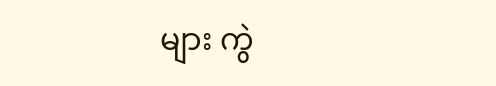များ ကွဲ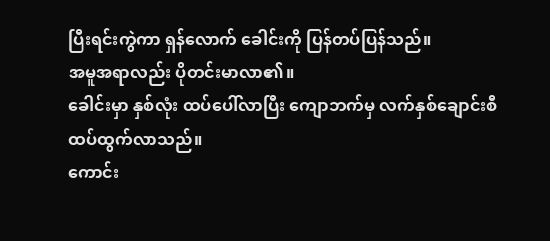ပြီးရင်းကွဲကာ ရှန်လောက် ခေါင်းကို ပြန်တပ်ပြန်သည်။
အမူအရာလည်း ပိုတင်းမာလာ၏။
ခေါင်းမှာ နှစ်လုံး ထပ်ပေါ်လာပြီး ကျောဘက်မှ လက်နှစ်ချောင်းစီ ထပ်ထွက်လာသည်။
ကောင်း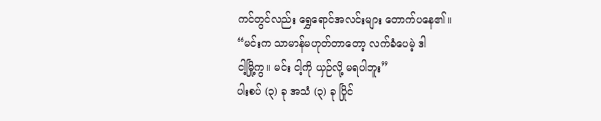ကင်တွင်လည်း ရွှေရောင်အလင်းများ တောက်ပနေ၏။
“မင်းက သာမာန်မဟုတ်တာတော့ လက်ခံပေမဲ့ ဒါ
ငါ့မြို့ကွ။ မင်း ငါ့ကို ယှဉ်လို့ မရပါဘူး”
ပါးစပ် (၃) ခု အသံ (၃) ခု ပြိုင်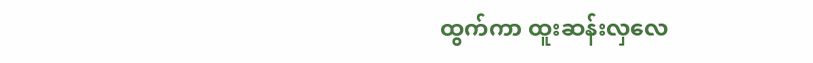ထွက်ကာ ထူးဆန်းလှလေ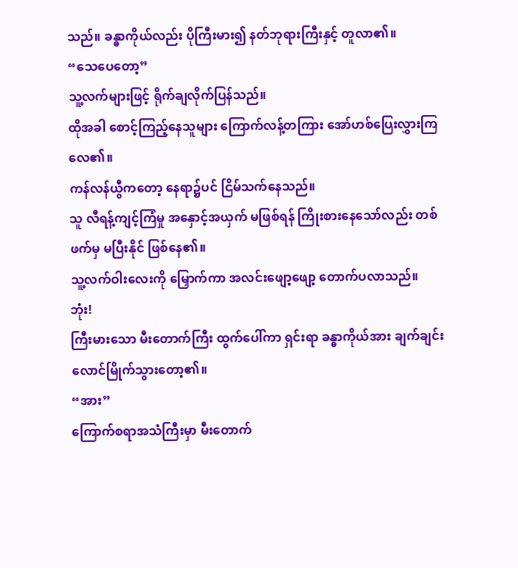သည်။ ခန္ဓာကိုယ်လည်း ပိုကြီးမား၍ နတ်ဘုရားကြီးနှင့် တူလာ၏။
“သေပေတော့”
သူ့လက်များဖြင့် ရိုက်ချလိုက်ပြန်သည်။
ထိုအခါ စောင့်ကြည့်နေသူများ ကြောက်လန့်တကြား အော်ဟစ်ပြေးလွှားကြလေ၏။
ကန်လန်ယွီကတော့ နေရာ၌ပင် ငြိမ်သက်နေသည်။
သူ လီရန့်ကျင့်ကြံမှု အနှောင့်အယှက် မဖြစ်ရန် ကြိုးစားနေသော်လည်း တစ်ဖက်မှ မပြီးနိုင် ဖြစ်နေ၏။
သူ့လက်ဝါးလေးကို မြှောက်ကာ အလင်းဖျော့ဖျော့ တောက်ပလာသည်။
ဘုံး!
ကြီးမားသော မီးတောက်ကြီး ထွက်ပေါ်ကာ ရှင်းရာ ခန္ဓာကိုယ်အား ချက်ချင်း လောင်မြိုက်သွားတော့၏။
“အား”
ကြောက်စရာအသံကြီးမှာ မီးတောက်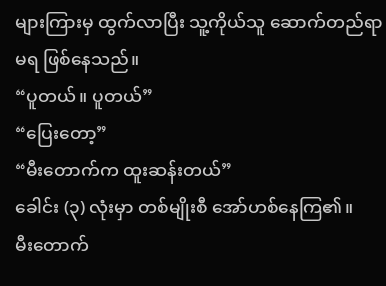များကြားမှ ထွက်လာပြီး သူ့ကိုယ်သူ ဆောက်တည်ရာမရ ဖြစ်နေသည်။
“ပူတယ်။ ပူတယ်”
“ပြေးတော့”
“မီးတောက်က ထူးဆန်းတယ်”
ခေါင်း (၃) လုံးမှာ တစ်မျိုးစီ အော်ဟစ်နေကြ၏။
မီးတောက်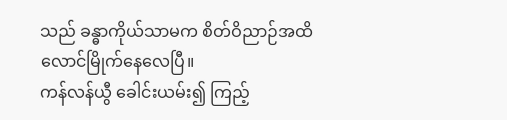သည် ခန္ဓာကိုယ်သာမက စိတ်ဝိညာဉ်အထိ လောင်မြိုက်နေလေပြီ။
ကန်လန်ယွီ ခေါင်းယမ်း၍ ကြည့်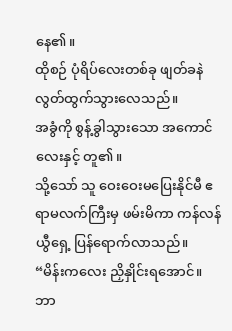နေ၏။
ထိုစဉ် ပုံရိပ်လေးတစ်ခု ဖျတ်ခနဲ လွတ်ထွက်သွားလေသည်။
အခွံကို စွန့်ခွါသွားသော အကောင်လေးနှင့် တူ၏။
သို့သော် သူ ဝေးဝေးမပြေးနိုင်မီ ဧရာမလက်ကြီးမှ ဖမ်းမိကာ ကန်လန်ယွီရှေ့ ပြန်ရောက်လာသည်။
“မိန်းကလေး ညှိနှိုင်းရအောင်။ ဘာ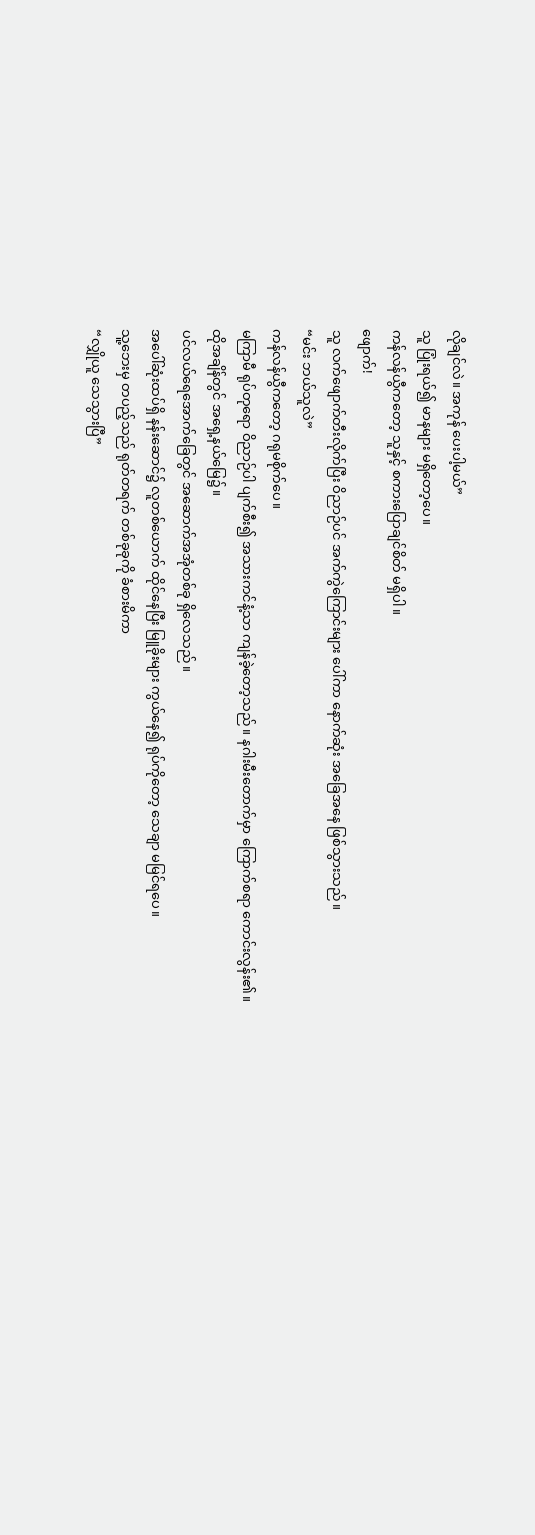လိုချင်လဲ။ အကုန် ပေးပါ့မယ်”
သူ ပြုံးရယ်၍ မာနများ မရှိတော့ပေ။
ကန်လန်ယွီကတော့ သူနှင့် စကားပြောချင်စိတ် မရှိပါ။
ဖျောက်!
သူ လက်ဖျောက်တီးလိုက်ပြီး ဝိညာဉ်ပင် အက်ကွဲကြောင်းများ ပေါ်ကာ နောက်ဆုံး အခြေအနေ ဖြစ်သွားသည်။
“မင်း ဘယ်သူလဲ”
ကန်လန်ယွီကတော့ ဂရုမစိုက်ပေ။
မကြာမီ ရုပ်တုရော ဝိညာဉ်ပါ ပျက်စီး၍ အသားကင်နံ့သာ ကျန်ခဲ့တော့သည်။ နဂါးမီးတောက်မှာ ကြောက်စရာ ကောင်းလွန်း၏။
ထိုအချိန်တွင် အရှေ့နယ်မြေ၌။
ပင်လယ်ရေအောက်ခြေတွင် အဆောက်အအုံတစ်ခု ရှိလေသည်။
အပေါ်ဆုံးထပ်ရှိ နန်းဆောင်၌ လူတစ်ယောက် ထိုင်နေပြီး မြူခိုးများ ကွယ်နေ၍ ရုပ်ကိုတော့ သေချာ မမြင်ရပေ။
သူ့ဘေးမှ တပည့်သည် ရုတ်တရက် တစ်ခုခုကို ခံစားမိကာ
“လျှိုယူ သေသွားပြီ”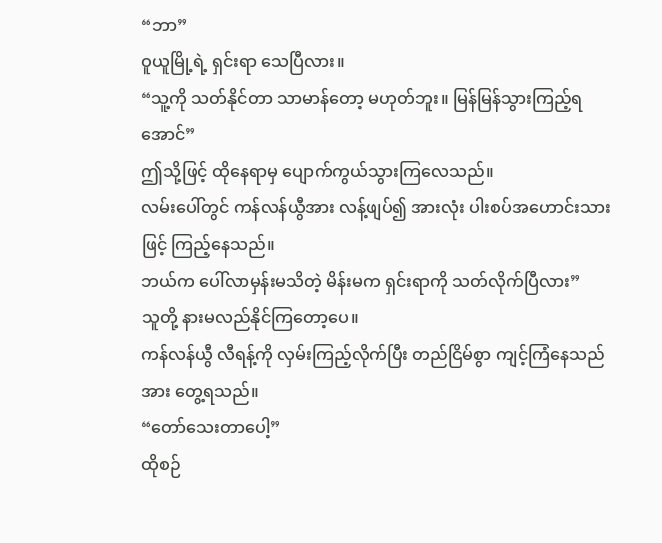“ဘာ”
ဝူယူမြို့ရဲ့ ရှင်းရာ သေပြီလား။
“သူ့ကို သတ်နိုင်တာ သာမာန်တော့ မဟုတ်ဘူး။ မြန်မြန်သွားကြည့်ရအောင်”
ဤသို့ဖြင့် ထိုနေရာမှ ပျောက်ကွယ်သွားကြလေသည်။
လမ်းပေါ်တွင် ကန်လန်ယွီအား လန့်ဖျပ်၍ အားလုံး ပါးစပ်အဟောင်းသားဖြင့် ကြည့်နေသည်။
ဘယ်က ပေါ်လာမှန်းမသိတဲ့ မိန်းမက ရှင်းရာကို သတ်လိုက်ပြီလား”
သူတို့ နားမလည်နိုင်ကြတော့ပေ။
ကန်လန်ယွီ လီရန့်ကို လှမ်းကြည့်လိုက်ပြီး တည်ငြိမ်စွာ ကျင့်ကြံနေသည်အား တွေ့ရသည်။
“တော်သေးတာပေါ့”
ထိုစဉ်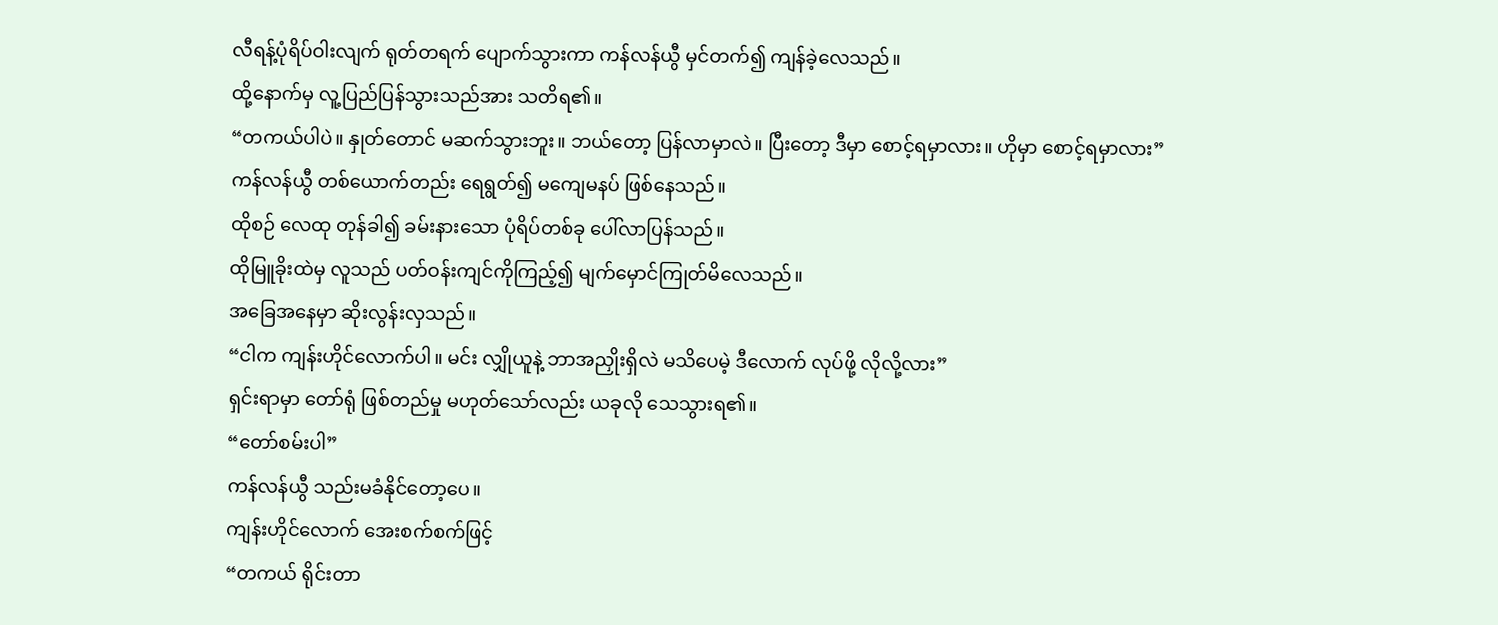လီရန့်ပုံရိပ်ဝါးလျက် ရုတ်တရက် ပျောက်သွားကာ ကန်လန်ယွီ မှင်တက်၍ ကျန်ခဲ့လေသည်။
ထို့နောက်မှ လူ့ပြည်ပြန်သွားသည်အား သတိရ၏။
“တကယ်ပါပဲ။ နှုတ်တောင် မဆက်သွားဘူး။ ဘယ်တော့ ပြန်လာမှာလဲ။ ပြီးတော့ ဒီမှာ စောင့်ရမှာလား။ ဟိုမှာ စောင့်ရမှာလား”
ကန်လန်ယွီ တစ်ယောက်တည်း ရေရွတ်၍ မကျေမနပ် ဖြစ်နေသည်။
ထိုစဉ် လေထု တုန်ခါ၍ ခမ်းနားသော ပုံရိပ်တစ်ခု ပေါ်လာပြန်သည်။
ထိုမြူခိုးထဲမှ လူသည် ပတ်ဝန်းကျင်ကိုကြည့်၍ မျက်မှောင်ကြုတ်မိလေသည်။
အခြေအနေမှာ ဆိုးလွန်းလှသည်။
“ငါက ကျန်းဟိုင်လောက်ပါ။ မင်း လျှိုယူနဲ့ ဘာအညှိုးရှိလဲ မသိပေမဲ့ ဒီလောက် လုပ်ဖို့ လိုလို့လား”
ရှင်းရာမှာ တော်ရုံ ဖြစ်တည်မှု မဟုတ်သော်လည်း ယခုလို သေသွားရ၏။
“တော်စမ်းပါ”
ကန်လန်ယွီ သည်းမခံနိုင်တော့ပေ။
ကျန်းဟိုင်လောက် အေးစက်စက်ဖြင့်
“တကယ် ရိုင်းတာ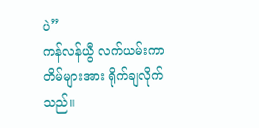ပဲ”
ကန်လန်ယွီ လက်ယမ်းကာ တိမ်များအား ရိုက်ချလိုက်သည်။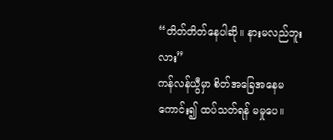“တိတ်တိတ်နေပါဆို။ နားမလည်ဘူးလား”
ကန်လန်ယွီမှာ စိတ်အခြေအနေမကောင်း၍ ထပ်သတ်ရန် မမှုပေ။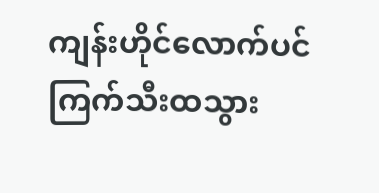ကျန်းဟိုင်လောက်ပင် ကြက်သီးထသွား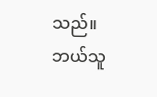သည်။
ဘယ်သူ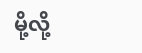မို့လို့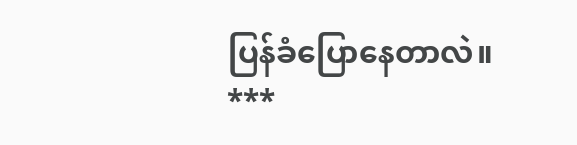ပြန်ခံပြောနေတာလဲ။
***